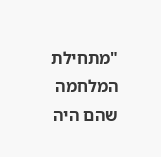"מתחילת המלחמה שהם היה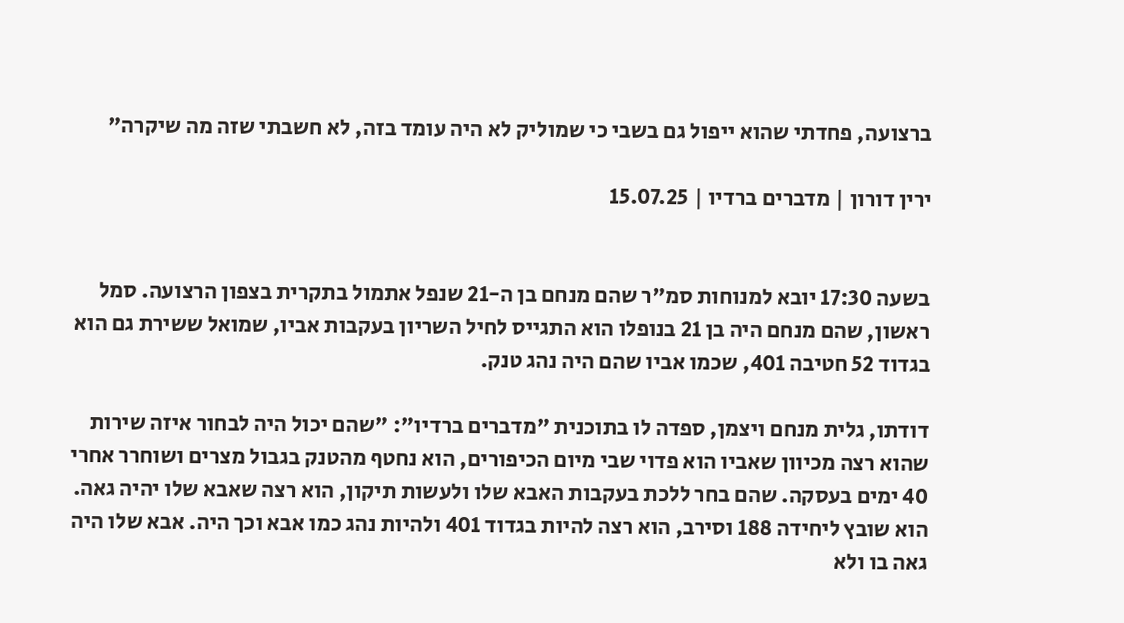ברצועה, פחדתי שהוא ייפול גם בשבי כי שמוליק לא היה עומד בזה, לא חשבתי שזה מה שיקרה"

ירין דורון | מדברים ברדיו | 15.07.25


בשעה 17:30 יובא למנוחות סמ"ר שהם מנחם בן ה-21 שנפל אתמול בתקרית בצפון הרצועה. סמל ראשון, שהם מנחם היה בן 21 בנופלו הוא התגייס לחיל השריון בעקבות אביו, שמואל ששירת גם הוא בגדוד 52 חטיבה 401, שכמו אביו שהם היה נהג טנק.

דודתו, גלית מנחם ויצמן, ספדה לו בתוכנית "מדברים ברדיו": "שהם יכול היה לבחור איזה שירות שהוא רצה מכיוון שאביו הוא פדוי שבי מיום הכיפורים, הוא נחטף מהטנק בגבול מצרים ושוחרר אחרי 40 ימים בעסקה. שהם בחר ללכת בעקבות האבא שלו ולעשות תיקון, הוא רצה שאבא שלו יהיה גאה. הוא שובץ ליחידה 188 וסירב, הוא רצה להיות בגדוד 401 ולהיות נהג כמו אבא וכך היה. אבא שלו היה גאה בו ולא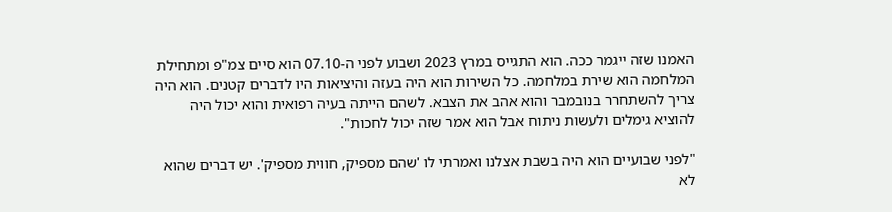האמנו שזה ייגמר ככה. הוא התגייס במרץ 2023 ושבוע לפני ה-07.10 הוא סיים צמ"פ ומתחילת המלחמה הוא שירת במלחמה. כל השירות הוא היה בעזה והיציאות היו לדברים קטנים. הוא היה צריך להשתחרר בנובמבר והוא אהב את הצבא. לשהם הייתה בעיה רפואית והוא יכול היה להוציא גימלים ולעשות ניתוח אבל הוא אמר שזה יכול לחכות".

"לפני שבועיים הוא היה בשבת אצלנו ואמרתי לו 'שהם מספיק, חווית מספיק'. יש דברים שהוא לא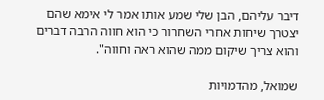דיבר עליהם, הבן שלי שמע אותו אמר לי אימא שהם יצטרך שיחות אחרי השחרור כי הוא חווה הרבה דברים והוא צריך שיקום ממה שהוא ראה וחווה".

שמואל, מהדמויות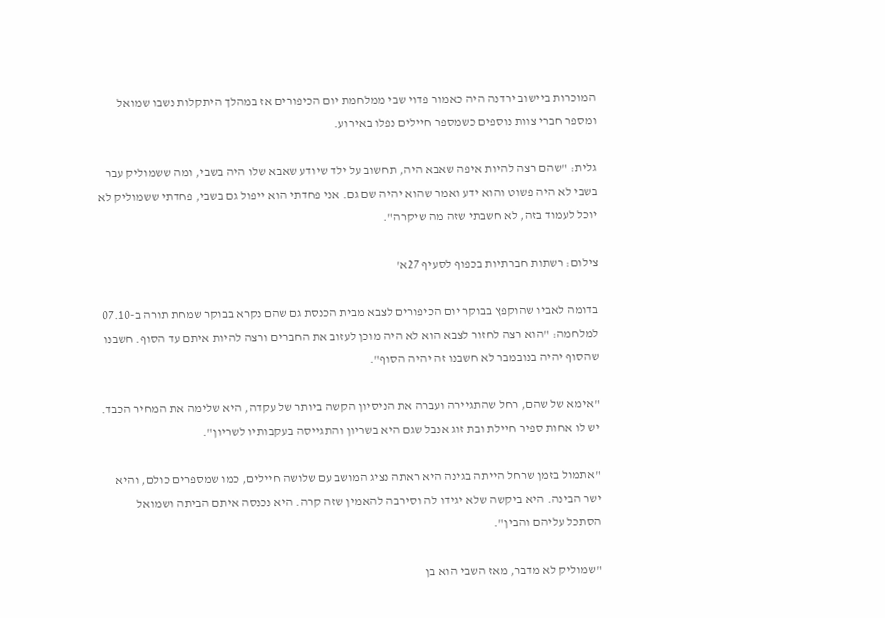המוכרות ביישוב ירדנה היה כאמור פדוי שבי ממלחמת יום הכיפורים אז במהלך היתקלות נשבו שמואל ומספר חברי צוות נוספים כשמספר חיילים נפלו באירוע.

גלית: "שהם רצה להיות איפה שאבא היה, תחשוב על ילד שיודע שאבא שלו היה בשבי, ומה ששמוליק עבר בשבי לא היה פשוט והוא ידע ואמר שהוא יהיה שם גם. אני פחדתי הוא ייפול גם בשבי, פחדתי ששמוליק לא יוכל לעמוד בזה, לא חשבתי שזה מה שיקרה".

צילום: רשתות חברתיות בכפוף לסעיף 27א'

בדומה לאביו שהוקפץ בבוקר יום הכיפורים לצבא מבית הכנסת גם שהם נקרא בבוקר שמחת תורה ב-07.10 למלחמה: "הוא רצה לחזור לצבא הוא לא היה מוכן לעזוב את החברים ורצה להיות איתם עד הסוף. חשבנו שהסוף יהיה בנובמבר לא חשבנו זה יהיה הסוף".

"אימא של שהם, רחל שהתגיירה ועברה את הניסיון הקשה ביותר של עקדה, היא שלימה את המחיר הכבד. יש לו אחות ספיר חיילת ובת זוג אנבל שגם היא בשריון והתגייסה בעקבותיו לשריון".

"אתמול בזמן שרחל הייתה בגינה היא ראתה נציג המושב עם שלושה חיילים, כמו שמספרים כולם, והיא ישר הבינה. היא ביקשה שלא יגידו לה וסירבה להאמין שזה קרה. היא נכנסה איתם הביתה ושמואל הסתכל עליהם והבין".

"שמוליק לא מדבר, מאז השבי הוא בן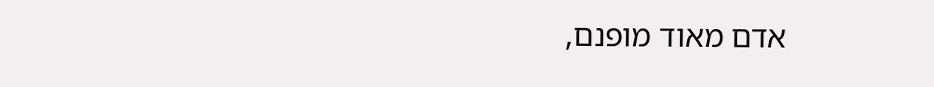אדם מאוד מופנם,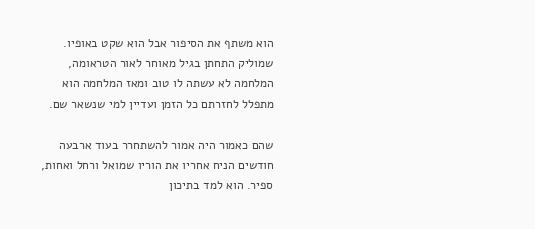הוא משתף את הסיפור אבל הוא שקט באופיו. שמוליק התחתן בגיל מאוחר לאור הטראומה, המלחמה לא עשתה לו טוב ומאז המלחמה הוא מתפלל לחזרתם כל הזמן ועדיין למי שנשאר שם.

שהם כאמור היה אמור להשתחרר בעוד ארבעה חודשים הניח אחריו את הוריו שמואל ורחל ואחות, ספיר. הוא למד בתיכון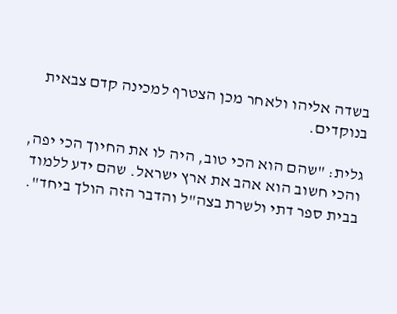בשדה אליהו ולאחר מכן הצטרף למכינה קדם צבאית בנוקדים.

גלית: "שהם הוא הכי טוב, היה לו את החיוך הכי יפה, והכי חשוב הוא אהב את ארץ ישראל. שהם ידע ללמוד בבית ספר דתי ולשרת בצה"ל והדבר הזה הולך ביחד".